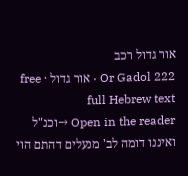אור גדול רכב
Or Gadol 222 · אור גדול · free full Hebrew text
Open in the reader →וכנ"ל ואיננו דומה לב' מנעלים דהתם הוי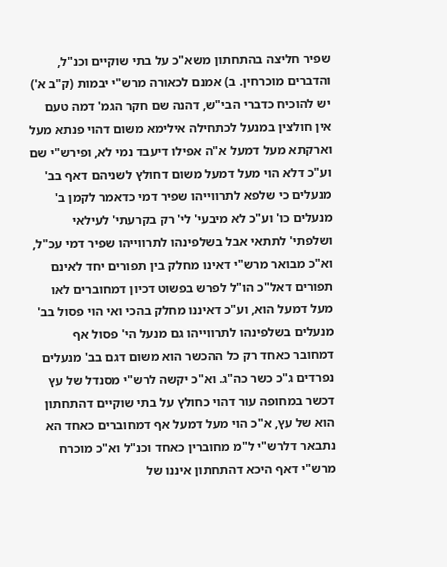שפיר חליצה בהתחתון משא"כ על בתי שוקיים וכנ"ל, והדברים מוכרחין. ב) אמנם לכאורה מרש"י יבמות (ק"ב א') יש להוכיח כדברי הבי"ש, דהנה שם חקר הגמ' דמה טעם אין חולצין במנעל לכתחילה אילימא משום דהוי פנתא מעל וארקתא מעל דמעל א"ה אפילו דיעבד נמי לא, ופירש"י שם וע"כ דלא הוי מעל דמעל משום דחולץ לשניהם דאף בב' מנעלים כי שלפא לתרווייהו שפיר דמי כדאמר לקמן ב' מנעלים כו' וע"כ לא מיבעי' לי' רק בקרעתי' לעילאי ושלפתי' לתתאי אבל בשלפינהו לתרווייהו שפיר דמי עכ"ל, וא"כ מבואר מרש"י דאינו מחלק בין תפורים יחד לאינם תפורים דאל"כ הו"ל לפרש בפשוט דכיון דמחוברים לאו מעל דמעל הוא, וע"כ דאיננו מחלק בהכי ואי הוי פסול בב' מנעלים בשלפינהו לתרווייהו גם מנעל הי' פסול אף דמחובר כאחד רק כל ההכשר הוא משום דגם בב' מנעלים נפרדים ג"כ כשר כה"ג. וא"כ יקשה לרש"י מסנדל של עץ דכשר במחופה עור דהוי כחולץ על בתי שוקיים דהתחתון הוא של עץ, א"כ הוי מעל דמעל אף דמחוברים כאחד הא נתבאר דלרש"י ל"מ מחוברין כאחד וכנ"ל וא"כ מוכרח מרש"י דאף היכא דהתחתון איננו של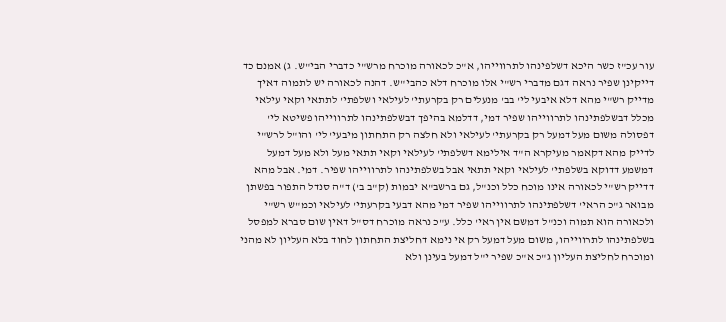עור עכ"ז כשר היכא דשלפינהו לתרווייהו, א"כ לכאורה מוכרח מרש"י כדברי הבי"ש. ג) אמנם כד דייקינן שפיר נראה דגם מדברי רש"י אלו מוכרח דלא כהבי"ש. דהנה לכאורה יש לתמוה דאיך מדייק רש"י מהא דלא איבעי לי' בב' מנעלים רק בקרעתי' לעילאי ושלפתי' לתתאי וקאי עילאי מכלל דבשלפתינהו לתרווייהו שפיר דמי, דדלמא בהיפך דבשלפתינהו לתרווייהו פשיטא לי' דפסולה משום מעל דמעל רק בקרעתי' לעילאי ולא חלצה רק התחתון מיבעי' לי' והו"ל לרש"י לדייק מהא דקאמר מעיקרא ה"ד אילימא דשלפתי' לעילאי וקאי תתאי מעל ולא מעל דמעל דמשמע דדוקא בשלפתי' לעילאי וקאי תתאי אבל בשלפתינהו לתרווייהו שפיר. דמי. אבל מהא דדייק רש"י לכאורה אינו מוכח כלל וכנ"ל, גם ברשב"א יבמות (ק"ב ב') ד"ה סנדל התפור בפשתן מבואר ג"כ הראי' דשלפתינהו לתרווייהו שפיר דמי מהא דבעי בקרעתי' לעילאי וכמ"ש רש"י ולכאורה הוא תמוה וכנ"ל דמשם אין ראי' כלל. ע"כ נראה מוכרח דס"ל דאין שום סברא למפסל בשלפתינהו לתרווייהו, משום מעל דמעל רק אי נימא דחליצת התחתון לחוד בלא העליון לא מהני ומוכרח לחליצת העליון ג"כ א"כ שפיר י"ל דמעל בעינן ולא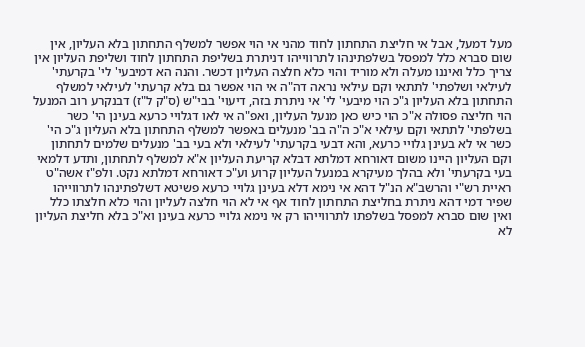מעל דמעל, אבל אי חליצת התחתון לחוד מהני אי הוי אפשר למשלף התחתון בלא העליון, אין שום סברא כלל למפסל בשלפתינהו לתרווייהו דניתרת בשליפת התחתון לחוד ושליפת העליון אין צריך כלל ואיננו מעלה ולא מוריד והוי כלא חלצה העליון דכשר. והנה הא דמיבעי' לי' בקרעתי' לעילאי ושלפתי' לתתאי וקם עילאי נראה דה"ה אי הוי אפשר גם בלא קרעתי' לעילאי למשלף התחתון בלא העליון ג"כ הוי מיבעי' לי' אי ניתרת בזה, דיעוי' בבי"ש (ס"ק ל"ז) דבנקרע רוב המנעל הוי חליצה פסולה א"כ הוי כיש כאן מנעל העליון, ואפ"ה אי לאו דגלויי כרעא בעינן הי' כשר בשלפתי' לתתאי וקם עילאי א"כ ה"ה בב' מנעלים באפשר למשלף התחתון בלא העליון ג"כ הי' כשר אי לא בעינן גלויי כרעא, והא דבעי בקרעתי' לעילאי ולא בעי בב' מנעלים שלמים לתחתון וקם העליון היינו משום דאורחא דמלתא דבלא קריעת העליון א"א למשלף לתחתון, ותדע דלמאי בעי בקרעתי' ולא בהלך מעיקרא במנעל העליון קרוע וע"כ דאורחא דמלתא נקט. ולפ"ז אשה"ט ראיית רש"י והרשב"א הנ"ל דהא אי נימא דלא בעינן גלויי כרעא פשיטא דשלפתינהו לתרווייהו שפיר דמי דהא ניתרת בחליצת התחתון לחוד אף אי לא הוי חלצה לעליון והוי כלא חלצתו כלל ואין שום סברא למפסל בשלפתו לתרווייהו רק אי נימא גלויי כרעא בעינן וא"כ בלא חליצת העליון לא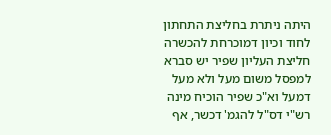היתה ניתרת בחליצת התחתון לחוד וכיון דמוכרחת להכשרה חליצת העליון שפיר יש סברא למפסל משום מעל ולא מעל דמעל וא"כ שפיר הוכיח מינה רש"י דס"ל להגמ' דכשר, אף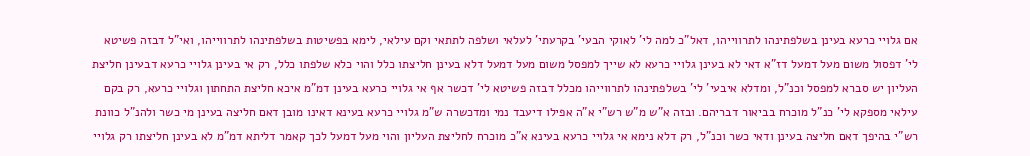אם גלויי כרעא בעינן בשלפתינהו לתרווייהו, דאל"כ למה לי' לאוקי הבעי' בקרעתי' לעלאי ושלפה לתתאי וקם עילאי, לימא בפשיטות בשלפתינהו לתרווייהו, ואי"ל דבזה פשיטא לי' דפסול משום מעל דמעל דז"א דאי לא בעינן גלויי כרעא לא שייך למפסל משום מעל דמעל דלא בעינן חליצתו כלל והוי כלא שלפתו כלל, רק אי בעינן גלויי כרעא דבעינן חליצת העליון יש סברא למפסל וכנ"ל, ומדלא איבעי' לי' בשלפתינהו לתרווייהו מכלל דבזה פשיטא לי' דכשר אף אי גלויי כרעא בעינן דמ"מ איכא חליצת התחתון וגלויי כרעא, רק בקם עילאי מספקא לי' כנ"ל מוכרח בביאור דבריהם. ובזה א"ש מ"ש רש"י א"ה אפילו דיעבד נמי ומדכשרה ש"מ גלויי כרעא בעינא דאינו מובן דאם חליצה בעינן מי כשר ולהנ"ל כוונת רש"י בהיפך דאם חליצה בעינן ודאי כשר וכנ"ל, רק דלא נימא אי גלויי כרעא בעינא א"כ מוכרח לחליצת העליון והוי מעל דמעל לכך קאמר דליתא דמ"מ לא בעינן חליצתו רק גלויי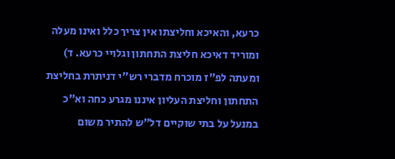כרעא, והאיכא וחליצתו אין צריך כלל ואינו מעלה ומוריד דאיכא חליצת התחתון וגלויי כרעא. ד) ומעתה לפ"ז מוכרח מדברי רש"י דניתרת בחליצת התחתון וחליצת העליון איננו מגרע כחה וא"כ במנעל על בתי שוקיים דל"ש להתיר משום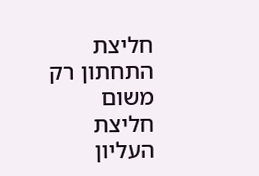חליצת התחתון רק משום חליצת העליון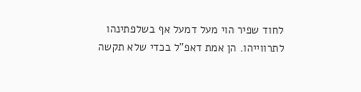לחוד שפיר הוי מעל דמעל אף בשלפתינהו לתרווייהו. הן אמת דאפ"ל בכדי שלא תקשה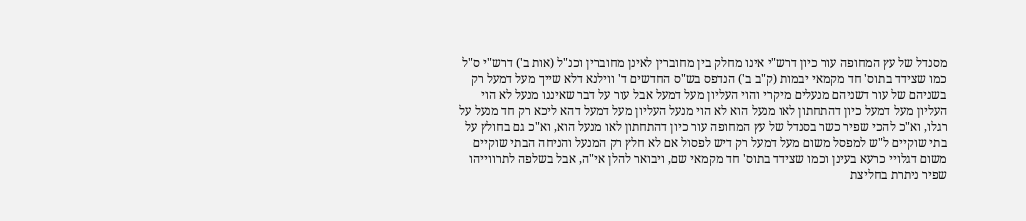מסנדל של עץ המחופה עור כיון דרש"י אינו מחלק בין מחוברין לאינן מחוברין וכנ"ל (אות ב') דרש"י ס"ל כמו שצידד בתוס' חד מקמאי יבמות (ק"ב ב') הנדפס בש"ס החדשים ד' ווילנא דלא שייך מעל דמעל רק בשניהם של עור דשניהם מנעלים מיקרי והוי העליון מעל דמעל אבל עור על דבר שאיננו מנעל לא הוי העליון מעל דמעל כיון דהתחתון לאו מנעל הוא לא הוי מנעל העליון מעל דמעל דהא ליכא רק חד מנעל על רגלו, וא"כ להכי שפיר כשר בסנדל של עץ המחופה עור כיון דהתחתון לאו מנעל הוא, וא"כ גם בחולץ על בתי שוקיים ל"ש למפסל משום מעל דמעל רק דיש לפסול אם לא חלץ רק המנעל והניחה הבתי שוקיים משום דגלויי כרעא בעינן וכמו שצידד בתוס' חד מקמאי שם, ויבואר להלן אי"ה, אבל בשלפה לתרווייהו שפיר ניתרת בחליצת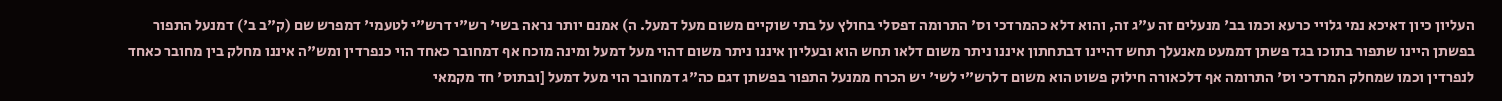העליון כיון דאיכא נמי גלויי כרעא וכמו בב' מנעלים זה ע"ג זה, והוא דלא כהמרדכי וס' התרומה דפסלי בחולץ על בתי שוקיים משום מעל דמעל. ה) אמנם יותר נראה בשי' רש"י דרש"י לטעמי' דמפרש שם (ק"ב ב') דמנעל התפור בפשתן היינו שתפור בתוכו בגד פשתן דממעט מאנעלך תחש דהיינו דבתחתון איננו ניתר משום דלאו תחש הוא ובעליון איננו ניתר משום דהוי מעל דמעל ומינה מוכח אף דמחובר כאחד הוי כנפרדין ומש"ה איננו מחלק בין מחובר כאחד לנפרדין וכמו שמחלק המרדכי וס' התרומה אף דלכאורה חילוק פשוט הוא משום דלרש"י לשי' יש הכרח ממנעל התפור בפשתן דגם כה"ג דמחובר הוי מעל דמעל [ובתוס' חד מקמאי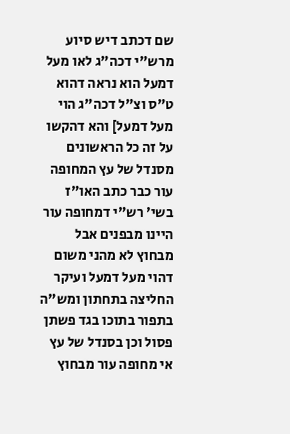שם דכתב דיש סיוע מרש"י דכה"ג לאו מעל דמעל הוא נראה דהוא ט"ס וצ"ל דכה"ג הוי מעל דמעל] והא דהקשו על זה כל הראשונים מסנדל של עץ המחופה עור כבר כתב האו"ז בשי' רש"י דמחופה עור היינו מבפנים אבל מבחוץ לא מהני משום דהוי מעל דמעל ועיקר החליצה בתחתון ומש"ה בתפור בתוכו בגד פשתן פסול וכן בסנדל של עץ אי מחופה עור מבחוץ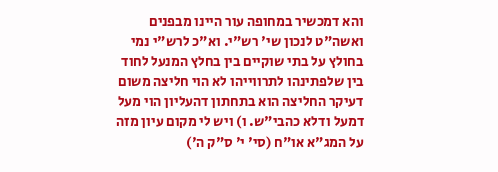והא דמכשיר במחופה עור היינו מבפנים ואשה"ט לנכון שי' רש"י. וא"כ לרש"י נמי בחולץ על בתי שוקיים בין בחלץ המנעל לחוד בין שלפתינהו לתרווייהו לא הוי חליצה משום דעיקר החליצה הוא בתחתון דהעליון הוי מעל דמעל ודלא כהבי"ש. ו) ויש לי מקום עיון מזה על המג"א או"ח (סי' י' ס"ק ה')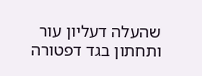שהעלה דעליון עור ותחתון בגד דפטורה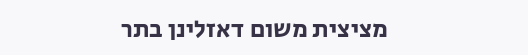מציצית משום דאזלינן בתר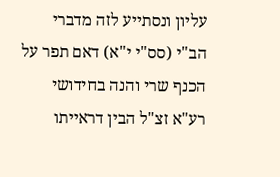עליון ונסתייע לזה מדברי הב"י (סס"י י"א) דאם תפר על הכנף שרי והנה בחידושי רע"א זצ"ל הבין דראייתו